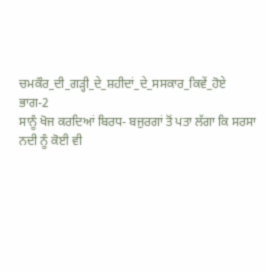ਚਮਕੌਰ_ਦੀ_ਗੜ੍ਹੀ_ਦੇ_ਸ਼ਹੀਦਾਂ_ਦੇ_ਸਸਕਾਰ_ਕਿਵੇਂ_ਹੋਏ
ਭਾਗ-2
ਸਾਨੂੰ ਖੋਜ ਕਰਦਿਆਂ ਬਿਰਧ- ਬਜੁਰਗਾਂ ਤੋਂ ਪਤਾ ਲੱਗਾ ਕਿ ਸਰਸਾ ਨਦੀ ਨੂੰ ਕੋਈ ਵੀ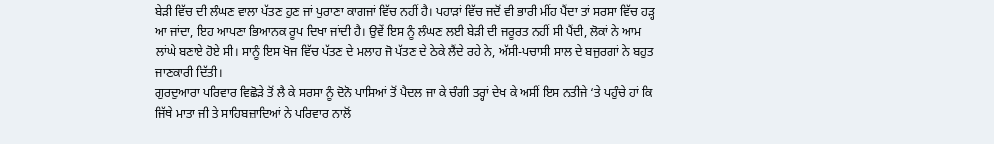ਬੇੜੀ ਵਿੱਚ ਦੀ ਲੰਘਣ ਵਾਲਾ ਪੱਤਣ ਹੁਣ ਜਾਂ ਪੁਰਾਣਾ ਕਾਗਜਾਂ ਵਿੱਚ ਨਹੀਂ ਹੈ। ਪਹਾੜਾਂ ਵਿੱਚ ਜਦੋਂ ਵੀ ਭਾਰੀ ਮੀਂਹ ਪੈਂਦਾ ਤਾਂ ਸਰਸਾ ਵਿੱਚ ਹੜ੍ਹ ਆ ਜਾਂਦਾ, ਇਹ ਆਪਣਾ ਭਿਆਨਕ ਰੂਪ ਦਿਖਾ ਜਾਂਦੀ ਹੈ। ਉਵੇਂ ਇਸ ਨੂੰ ਲੰਘਣ ਲਈ ਬੇੜੀ ਦੀ ਜਰੂਰਤ ਨਹੀਂ ਸੀ ਪੈਂਦੀ, ਲੋਕਾਂ ਨੇ ਆਮ ਲਾਂਘੇ ਬਣਾਏ ਹੋਏ ਸੀ। ਸਾਨੂੰ ਇਸ ਖੋਜ ਵਿੱਚ ਪੱਤਣ ਦੇ ਮਲਾਹ ਜੋ ਪੱਤਣ ਦੇ ਠੇਕੇ ਲੈਂਦੇ ਰਹੇ ਨੇ, ਅੱਸੀ-ਪਚਾਸੀ ਸਾਲ ਦੇ ਬਜੁਰਗਾਂ ਨੇ ਬਹੁਤ ਜਾਣਕਾਰੀ ਦਿੱਤੀ।
ਗੁਰਦੁਆਰਾ ਪਰਿਵਾਰ ਵਿਛੋੜੇ ਤੋਂ ਲੈ ਕੇ ਸਰਸਾ ਨੂੰ ਦੋਨੋ ਪਾਸਿਆਂ ਤੋਂ ਪੈਦਲ ਜਾ ਕੇ ਚੰਗੀ ਤਰ੍ਹਾਂ ਦੇਖ ਕੇ ਅਸੀਂ ਇਸ ਨਤੀਜੇ ‘ਤੇ ਪਹੁੰਚੇ ਹਾਂ ਕਿ ਜਿੱਥੇ ਮਾਤਾ ਜੀ ਤੇ ਸਾਹਿਬਜ਼ਾਦਿਆਂ ਨੇ ਪਰਿਵਾਰ ਨਾਲੋਂ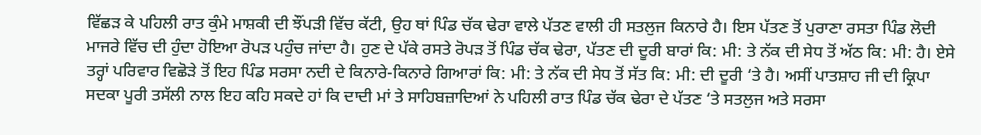ਵਿੱਛੜ ਕੇ ਪਹਿਲੀ ਰਾਤ ਕੁੰਮੇ ਮਾਸ਼ਕੀ ਦੀ ਝੌਂਪੜੀ ਵਿੱਚ ਕੱਟੀ, ਉਹ ਥਾਂ ਪਿੰਡ ਚੱਕ ਢੇਰਾ ਵਾਲੇ ਪੱਤਣ ਵਾਲੀ ਹੀ ਸਤਲੁਜ ਕਿਨਾਰੇ ਹੈ। ਇਸ ਪੱਤਣ ਤੋਂ ਪੁਰਾਣਾ ਰਸਤਾ ਪਿੰਡ ਲੋਦੀ ਮਾਜਰੇ ਵਿੱਚ ਦੀ ਹੁੰਦਾ ਹੋਇਆ ਰੋਪੜ ਪਹੁੰਚ ਜਾਂਦਾ ਹੈ। ਹੁਣ ਦੇ ਪੱਕੇ ਰਸਤੇ ਰੋਪੜ ਤੋਂ ਪਿੰਡ ਚੱਕ ਢੇਰਾ, ਪੱਤਣ ਦੀ ਦੂਰੀ ਬਾਰਾਂ ਕਿ: ਮੀ: ਤੇ ਨੱਕ ਦੀ ਸੇਧ ਤੋਂ ਅੱਠ ਕਿ: ਮੀ: ਹੈ। ਏਸੇ ਤਰ੍ਹਾਂ ਪਰਿਵਾਰ ਵਿਛੋੜੇ ਤੋਂ ਇਹ ਪਿੰਡ ਸਰਸਾ ਨਦੀ ਦੇ ਕਿਨਾਰੇ-ਕਿਨਾਰੇ ਗਿਆਰਾਂ ਕਿ: ਮੀ: ਤੇ ਨੱਕ ਦੀ ਸੇਧ ਤੋਂ ਸੱਤ ਕਿ: ਮੀ: ਦੀ ਦੂਰੀ ‘ਤੇ ਹੈ। ਅਸੀਂ ਪਾਤਸ਼ਾਹ ਜੀ ਦੀ ਕ੍ਰਿਪਾ ਸਦਕਾ ਪੂਰੀ ਤਸੱਲੀ ਨਾਲ ਇਹ ਕਹਿ ਸਕਦੇ ਹਾਂ ਕਿ ਦਾਦੀ ਮਾਂ ਤੇ ਸਾਹਿਬਜ਼ਾਦਿਆਂ ਨੇ ਪਹਿਲੀ ਰਾਤ ਪਿੰਡ ਚੱਕ ਢੇਰਾ ਦੇ ਪੱਤਣ ‘ਤੇ ਸਤਲੁਜ ਅਤੇ ਸਰਸਾ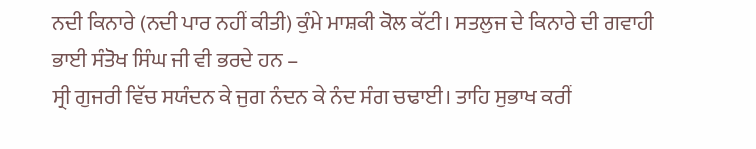ਨਦੀ ਕਿਨਾਰੇ (ਨਦੀ ਪਾਰ ਨਹੀਂ ਕੀਤੀ) ਕੁੰਮੇ ਮਾਸ਼ਕੀ ਕੋਲ ਕੱਟੀ। ਸਤਲੁਜ ਦੇ ਕਿਨਾਰੇ ਦੀ ਗਵਾਹੀ ਭਾਈ ਸੰਤੋਖ ਸਿੰਘ ਜੀ ਵੀ ਭਰਦੇ ਹਨ –
ਸ੍ਰੀ ਗੁਜਰੀ ਵਿੱਚ ਸਯੰਦਨ ਕੇ ਜੁਗ ਨੰਦਨ ਕੇ ਨੰਦ ਸੰਗ ਚਢਾਈ। ਤਾਹਿ ਸੁਭਾਖ ਕਰੀਂ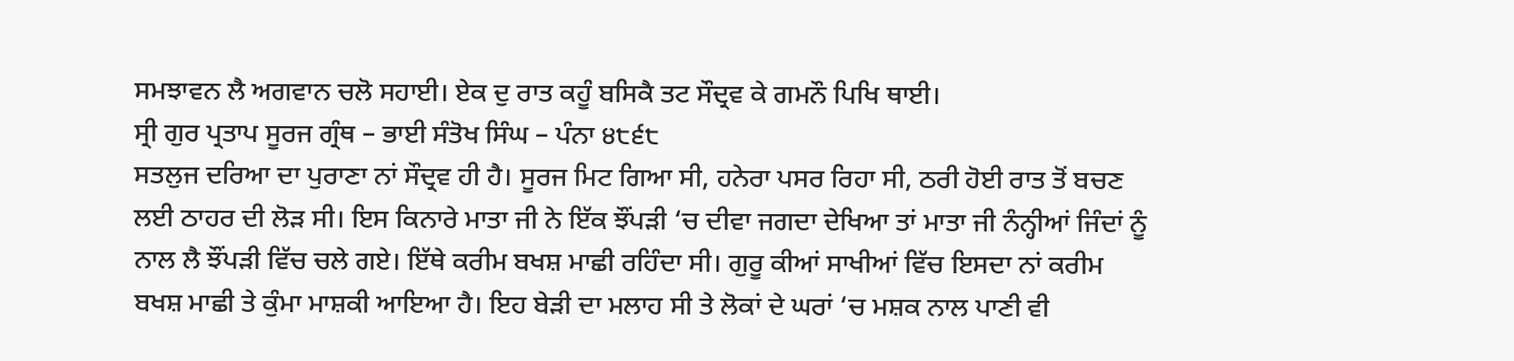ਸਮਝਾਵਨ ਲੈ ਅਗਵਾਨ ਚਲੋ ਸਹਾਈ। ਏਕ ਦੁ ਰਾਤ ਕਹੂੰ ਬਸਿਕੈ ਤਟ ਸੌਦ੍ਰਵ ਕੇ ਗਮਨੌ ਪਿਖਿ ਥਾਈ।
ਸ੍ਰੀ ਗੁਰ ਪ੍ਰਤਾਪ ਸੂਰਜ ਗ੍ਰੰਥ – ਭਾਈ ਸੰਤੋਖ ਸਿੰਘ – ਪੰਨਾ ੪੮੬੮
ਸਤਲੁਜ ਦਰਿਆ ਦਾ ਪੁਰਾਣਾ ਨਾਂ ਸੌਦ੍ਰਵ ਹੀ ਹੈ। ਸੂਰਜ ਮਿਟ ਗਿਆ ਸੀ, ਹਨੇਰਾ ਪਸਰ ਰਿਹਾ ਸੀ, ਠਰੀ ਹੋਈ ਰਾਤ ਤੋਂ ਬਚਣ ਲਈ ਠਾਹਰ ਦੀ ਲੋੜ ਸੀ। ਇਸ ਕਿਨਾਰੇ ਮਾਤਾ ਜੀ ਨੇ ਇੱਕ ਝੌਂਪੜੀ ‘ਚ ਦੀਵਾ ਜਗਦਾ ਦੇਖਿਆ ਤਾਂ ਮਾਤਾ ਜੀ ਨੰਨ੍ਹੀਆਂ ਜਿੰਦਾਂ ਨੂੰ ਨਾਲ ਲੈ ਝੌਂਪੜੀ ਵਿੱਚ ਚਲੇ ਗਏ। ਇੱਥੇ ਕਰੀਮ ਬਖਸ਼ ਮਾਛੀ ਰਹਿੰਦਾ ਸੀ। ਗੁਰੂ ਕੀਆਂ ਸਾਖੀਆਂ ਵਿੱਚ ਇਸਦਾ ਨਾਂ ਕਰੀਮ ਬਖਸ਼ ਮਾਛੀ ਤੇ ਕੁੰਮਾ ਮਾਸ਼ਕੀ ਆਇਆ ਹੈ। ਇਹ ਬੇੜੀ ਦਾ ਮਲਾਹ ਸੀ ਤੇ ਲੋਕਾਂ ਦੇ ਘਰਾਂ ‘ਚ ਮਸ਼ਕ ਨਾਲ ਪਾਣੀ ਵੀ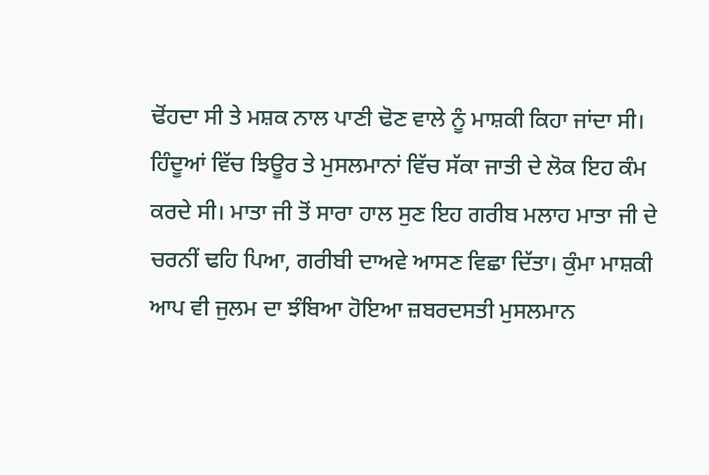ਢੋਂਹਦਾ ਸੀ ਤੇ ਮਸ਼ਕ ਨਾਲ ਪਾਣੀ ਢੋਣ ਵਾਲੇ ਨੂੰ ਮਾਸ਼ਕੀ ਕਿਹਾ ਜਾਂਦਾ ਸੀ। ਹਿੰਦੂਆਂ ਵਿੱਚ ਝਿਊਰ ਤੇ ਮੁਸਲਮਾਨਾਂ ਵਿੱਚ ਸੱਕਾ ਜਾਤੀ ਦੇ ਲੋਕ ਇਹ ਕੰਮ ਕਰਦੇ ਸੀ। ਮਾਤਾ ਜੀ ਤੋਂ ਸਾਰਾ ਹਾਲ ਸੁਣ ਇਹ ਗਰੀਬ ਮਲਾਹ ਮਾਤਾ ਜੀ ਦੇ ਚਰਨੀਂ ਢਹਿ ਪਿਆ, ਗਰੀਬੀ ਦਾਅਵੇ ਆਸਣ ਵਿਛਾ ਦਿੱਤਾ। ਕੁੰਮਾ ਮਾਸ਼ਕੀ ਆਪ ਵੀ ਜੁਲਮ ਦਾ ਝੰਬਿਆ ਹੋਇਆ ਜ਼ਬਰਦਸਤੀ ਮੁਸਲਮਾਨ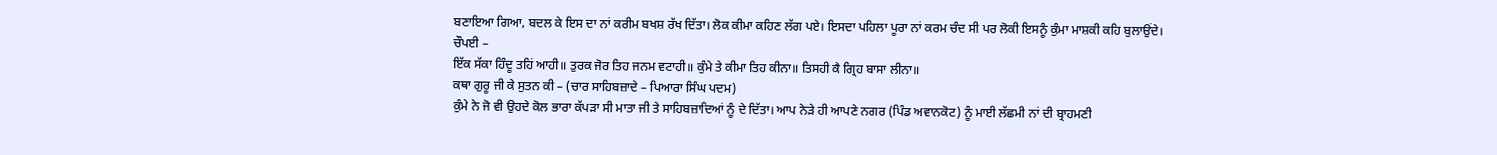ਬਣਾਇਆ ਗਿਆ, ਬਦਲ ਕੇ ਇਸ ਦਾ ਨਾਂ ਕਰੀਮ ਬਖਸ਼ ਰੱਖ ਦਿੱਤਾ। ਲੋਕ ਕੀਮਾ ਕਹਿਣ ਲੱਗ ਪਏ। ਇਸਦਾ ਪਹਿਲਾ ਪੂਰਾ ਨਾਂ ਕਰਮ ਚੰਦ ਸੀ ਪਰ ਲੋਕੀ ਇਸਨੂੰ ਕੁੰਮਾ ਮਾਸ਼ਕੀ ਕਹਿ ਬੁਲਾਉਂਦੇ।
ਚੌਪਈ –
ਇੱਕ ਸੱਕਾ ਹਿੰਦੂ ਤਹਿਂ ਆਹੀ॥ ਤੁਰਕ ਜੋਰ ਤਿਹ ਜਨਮ ਵਟਾਹੀ॥ ਕੁੰਮੇ ਤੇ ਕੀਮਾ ਤਿਹ ਕੀਨਾ॥ ਤਿਸਹੀ ਕੈ ਗ੍ਰਿਹ ਬਾਸਾ ਲੀਨਾ॥
ਕਥਾ ਗੁਰੂ ਜੀ ਕੇ ਸੁਤਨ ਕੀ – (ਚਾਰ ਸਾਹਿਬਜ਼ਾਦੇ – ਪਿਆਰਾ ਸਿੰਘ ਪਦਮ)
ਕੁੰਮੇ ਨੇ ਜੋ ਵੀ ਉਹਦੇ ਕੋਲ ਭਾਰਾ ਕੱਪੜਾ ਸੀ ਮਾਤਾ ਜੀ ਤੇ ਸਾਹਿਬਜ਼ਾਦਿਆਂ ਨੂੰ ਦੇ ਦਿੱਤਾ। ਆਪ ਨੇੜੇ ਹੀ ਆਪਣੇ ਨਗਰ (ਪਿੰਡ ਅਵਾਨਕੋਟ) ਨੂੰ ਮਾਈ ਲੱਛਮੀ ਨਾਂ ਦੀ ਬ੍ਰਾਹਮਣੀ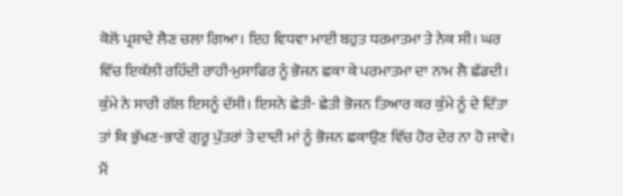ਕੋਲੋਂ ਪ੍ਰਸ਼ਾਦੇ ਲੈਣ ਚਲਾ ਗਿਆ। ਇਹ ਵਿਧਵਾ ਮਾਈ ਬਹੁਤ ਧਰਮਾਤਮਾ ਤੇ ਨੇਕ ਸੀ। ਘਰ ਵਿੱਚ ਇਕੱਲੀ ਰਹਿੰਦੀ ਰਾਹੀ-ਮੁਸਾਫਿਰ ਨੂੰ ਭੋਜਨ ਛਕਾ ਕੇ ਪਰਮਾਤਮਾ ਦਾ ਨਾਮ ਲੈ ਛੱਡਦੀ। ਕੁੰਮੇ ਨੇ ਸਾਰੀ ਗੱਲ ਇਸਨੂੰ ਦੱਸੀ। ਇਸਨੇ ਛੇਤੀ- ਛੇਤੀ ਭੋਜਨ ਤਿਆਰ ਕਰ ਕੁੰਮੇ ਨੂੰ ਦੇ ਦਿੱਤਾ ਤਾਂ ਕਿ ਭੁੱਖਣ-ਭਾਣੇ ਗੁਰੂ ਪੁੱਤਰਾਂ ਤੇ ਦਾਦੀ ਮਾਂ ਨੂੰ ਭੋਜਨ ਛਕਾਉਣ ਵਿੱਚ ਹੋਰ ਦੇਰ ਨਾ ਹੋ ਜਾਵੇ। ਮੈਂ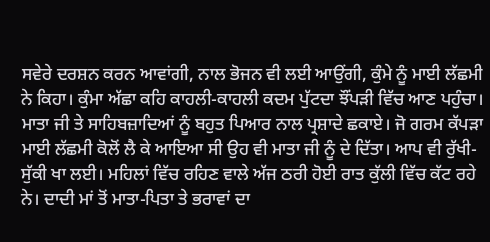ਸਵੇਰੇ ਦਰਸ਼ਨ ਕਰਨ ਆਵਾਂਗੀ, ਨਾਲ ਭੋਜਨ ਵੀ ਲਈ ਆਉਂਗੀ, ਕੁੰਮੇ ਨੂੰ ਮਾਈ ਲੱਛਮੀ ਨੇ ਕਿਹਾ। ਕੁੰਮਾ ਅੱਛਾ ਕਹਿ ਕਾਹਲੀ-ਕਾਹਲੀ ਕਦਮ ਪੁੱਟਦਾ ਝੌਂਪੜੀ ਵਿੱਚ ਆਣ ਪਹੁੰਚਾ। ਮਾਤਾ ਜੀ ਤੇ ਸਾਹਿਬਜ਼ਾਦਿਆਂ ਨੂੰ ਬਹੁਤ ਪਿਆਰ ਨਾਲ ਪ੍ਰਸ਼ਾਦੇ ਛਕਾਏ। ਜੋ ਗਰਮ ਕੱਪੜਾ ਮਾਈ ਲੱਛਮੀ ਕੋਲੋਂ ਲੈ ਕੇ ਆਇਆ ਸੀ ਉਹ ਵੀ ਮਾਤਾ ਜੀ ਨੂੰ ਦੇ ਦਿੱਤਾ। ਆਪ ਵੀ ਰੁੱਖੀ-ਸੁੱਕੀ ਖਾ ਲਈ। ਮਹਿਲਾਂ ਵਿੱਚ ਰਹਿਣ ਵਾਲੇ ਅੱਜ ਠਰੀ ਹੋਈ ਰਾਤ ਕੁੱਲੀ ਵਿੱਚ ਕੱਟ ਰਹੇ ਨੇ। ਦਾਦੀ ਮਾਂ ਤੋਂ ਮਾਤਾ-ਪਿਤਾ ਤੇ ਭਰਾਵਾਂ ਦਾ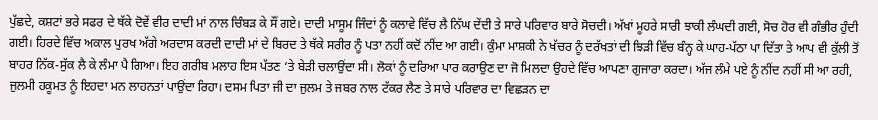ਪੁੱਛਦੇ, ਕਸ਼ਟਾਂ ਭਰੇ ਸਫਰ ਦੇ ਥੱਕੇ ਦੋਵੇਂ ਵੀਰ ਦਾਦੀ ਮਾਂ ਨਾਲ ਚਿੰਬੜ ਕੇ ਸੌਂ ਗਏ। ਦਾਦੀ ਮਾਸੂਮ ਜਿੰਦਾਂ ਨੂੰ ਕਲਾਵੇ ਵਿੱਚ ਲੈ ਨਿੱਘ ਦੇਂਦੀ ਤੇ ਸਾਰੇ ਪਰਿਵਾਰ ਬਾਰੇ ਸੋਚਦੀ। ਅੱਖਾਂ ਮੂਹਰੇ ਸਾਰੀ ਝਾਕੀ ਲੰਘਦੀ ਗਈ, ਸੋਚ ਹੋਰ ਵੀ ਗੰਭੀਰ ਹੁੰਦੀ ਗਈ। ਹਿਰਦੇ ਵਿੱਚ ਅਕਾਲ ਪੁਰਖ ਅੱਗੇ ਅਰਦਾਸ ਕਰਦੀ ਦਾਦੀ ਮਾਂ ਦੇ ਬਿਰਦ ਤੇ ਥੱਕੇ ਸਰੀਰ ਨੂੰ ਪਤਾ ਨਹੀਂ ਕਦੋਂ ਨੀਂਦ ਆ ਗਈ। ਕੁੰਮਾ ਮਾਸ਼ਕੀ ਨੇ ਖੱਚਰ ਨੂੰ ਦਰੱਖਤਾਂ ਦੀ ਝਿੜੀ ਵਿੱਚ ਬੰਨ੍ਹ ਕੇ ਘਾਹ-ਪੱਠਾ ਪਾ ਦਿੱਤਾ ਤੇ ਆਪ ਵੀ ਕੁੱਲੀ ਤੋਂ ਬਾਹਰ ਨਿੱਕ-ਸੁੱਕ ਲੈ ਕੇ ਲੰਮਾ ਪੈ ਗਿਆ। ਇਹ ਗਰੀਬ ਮਲਾਹ ਇਸ ਪੱਤਣ ‘ਤੇ ਬੇੜੀ ਚਲਾਉਂਦਾ ਸੀ। ਲੋਕਾਂ ਨੂੰ ਦਰਿਆ ਪਾਰ ਕਰਾਉਣ ਦਾ ਜੋ ਮਿਲਦਾ ਉਹਦੇ ਵਿੱਚ ਆਪਣਾ ਗੁਜਾਰਾ ਕਰਦਾ। ਅੱਜ ਲੰਮੇ ਪਏ ਨੂੰ ਨੀਂਦ ਨਹੀਂ ਸੀ ਆ ਰਹੀ, ਜੁਲਮੀ ਹਕੂਮਤ ਨੂੰ ਇਹਦਾ ਮਨ ਲਾਹਨਤਾਂ ਪਾਉਂਦਾ ਰਿਹਾ। ਦਸਮ ਪਿਤਾ ਜੀ ਦਾ ਜੁਲਮ ਤੇ ਜਬਰ ਨਾਲ ਟੱਕਰ ਲੈਣ ਤੇ ਸਾਰੇ ਪਰਿਵਾਰ ਦਾ ਵਿਛੜਨ ਦਾ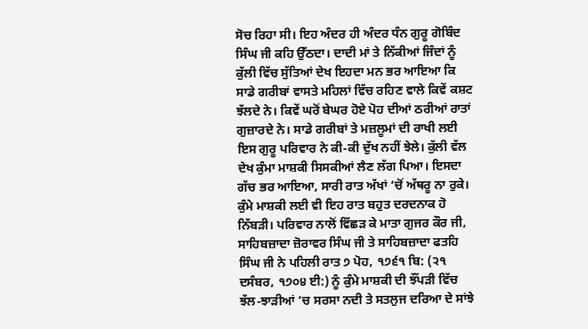ਸੋਚ ਰਿਹਾ ਸੀ। ਇਹ ਅੰਦਰ ਹੀ ਅੰਦਰ ਧੰਨ ਗੁਰੂ ਗੋਬਿੰਦ ਸਿੰਘ ਜੀ ਕਹਿ ਉੱਠਦਾ। ਦਾਦੀ ਮਾਂ ਤੇ ਨਿੱਕੀਆਂ ਜਿੰਦਾਂ ਨੂੰ ਕੁੱਲੀ ਵਿੱਚ ਸੁੱਤਿਆਂ ਦੇਖ ਇਹਦਾ ਮਨ ਭਰ ਆਇਆ ਕਿ ਸਾਡੇ ਗਰੀਬਾਂ ਵਾਸਤੇ ਮਹਿਲਾਂ ਵਿੱਚ ਰਹਿਣ ਵਾਲੇ ਕਿਵੇਂ ਕਸ਼ਟ ਝੱਲਦੇ ਨੇ। ਕਿਵੇਂ ਘਰੋਂ ਬੇਘਰ ਹੋਏ ਪੋਹ ਦੀਆਂ ਠਰੀਆਂ ਰਾਤਾਂ ਗੁਜ਼ਾਰਦੇ ਨੇ। ਸਾਡੇ ਗਰੀਬਾਂ ਤੇ ਮਜ਼ਲੂਮਾਂ ਦੀ ਰਾਖੀ ਲਈ ਇਸ ਗੁਰੂ ਪਰਿਵਾਰ ਨੇ ਕੀ-ਕੀ ਦੁੱਖ ਨਹੀਂ ਝੇਲੇ। ਕੁੱਲੀ ਵੱਲ ਦੇਖ ਕੁੰਮਾ ਮਾਸ਼ਕੀ ਸਿਸਕੀਆਂ ਲੈਣ ਲੱਗ ਪਿਆ। ਇਸਦਾ ਗੱਚ ਭਰ ਆਇਆ, ਸਾਰੀ ਰਾਤ ਅੱਖਾਂ ‘ਚੋਂ ਅੱਥਰੂ ਨਾ ਰੁਕੇ। ਕੁੰਮੇ ਮਾਸ਼ਕੀ ਲਈ ਵੀ ਇਹ ਰਾਤ ਬਹੁਤ ਦਰਦਨਾਕ ਹੋ ਨਿੱਬੜੀ। ਪਰਿਵਾਰ ਨਾਲੋਂ ਵਿੱਛੜ ਕੇ ਮਾਤਾ ਗੁਜਰ ਕੌਰ ਜੀ, ਸਾਹਿਬਜ਼ਾਦਾ ਜ਼ੋਰਾਵਰ ਸਿੰਘ ਜੀ ਤੇ ਸਾਹਿਬਜ਼ਾਦਾ ਫਤਹਿ ਸਿੰਘ ਜੀ ਨੇ ਪਹਿਲੀ ਰਾਤ ੭ ਪੋਹ, ੧੭੬੧ ਬਿ: (੨੧ ਦਸੰਬਰ, ੧੭੦੪ ਈ:) ਨੂੰ ਕੁੰਮੇ ਮਾਸ਼ਕੀ ਦੀ ਝੌਂਪੜੀ ਵਿੱਚ ਝੱਲ-ਝਾੜੀਆਂ ‘ਚ ਸਰਸਾ ਨਦੀ ਤੇ ਸਤਲੁਜ ਦਰਿਆ ਦੇ ਸਾਂਝੇ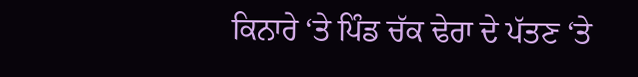ਕਿਨਾਰੇ ‘ਤੇ ਪਿੰਡ ਚੱਕ ਢੇਰਾ ਦੇ ਪੱਤਣ ‘ਤੇ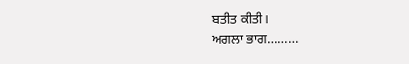ਬਤੀਤ ਕੀਤੀ।
ਅਗਲਾ ਭਾਗ………